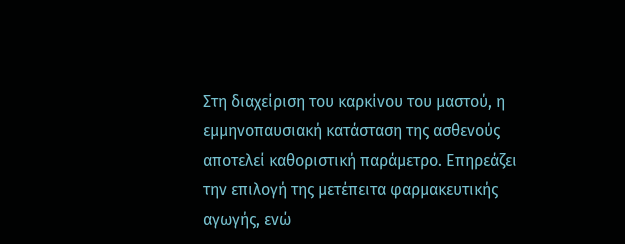Στη διαχείριση του καρκίνου του μαστού, η εμμηνοπαυσιακή κατάσταση της ασθενούς αποτελεί καθοριστική παράμετρο. Επηρεάζει την επιλογή της μετέπειτα φαρμακευτικής αγωγής, ενώ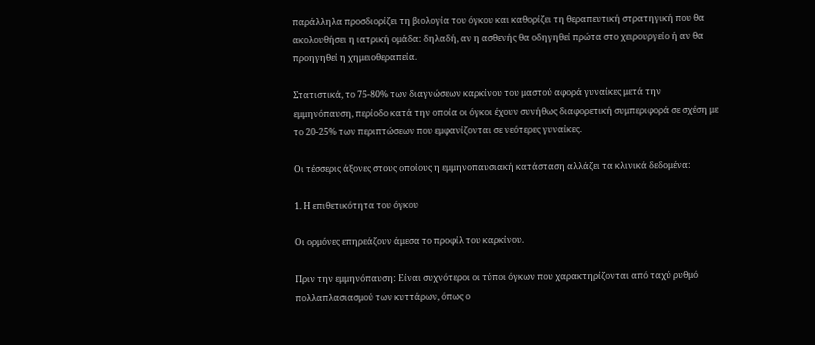παράλληλα προσδιορίζει τη βιολογία του όγκου και καθορίζει τη θεραπευτική στρατηγική που θα ακολουθήσει η ιατρική ομάδα: δηλαδή, αν η ασθενής θα οδηγηθεί πρώτα στο χειρουργείο ή αν θα προηγηθεί η χημειοθεραπεία.

Στατιστικά, το 75-80% των διαγνώσεων καρκίνου του μαστού αφορά γυναίκες μετά την εμμηνόπαυση, περίοδο κατά την οποία οι όγκοι έχουν συνήθως διαφορετική συμπεριφορά σε σχέση με το 20-25% των περιπτώσεων που εμφανίζονται σε νεότερες γυναίκες.

Οι τέσσερις άξονες στους οποίους η εμμηνοπαυσιακή κατάσταση αλλάζει τα κλινικά δεδομένα:

1. Η επιθετικότητα του όγκου

Οι ορμόνες επηρεάζουν άμεσα το προφίλ του καρκίνου.

Πριν την εμμηνόπαυση: Είναι συχνότεροι οι τύποι όγκων που χαρακτηρίζονται από ταχύ ρυθμό πολλαπλασιασμού των κυττάρων, όπως ο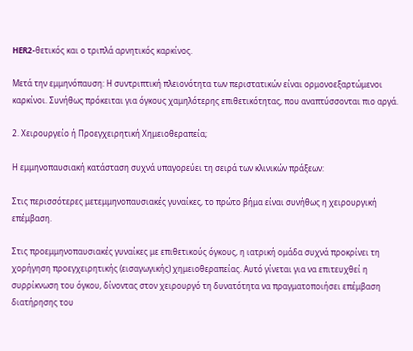HER2-θετικός και ο τριπλά αρνητικός καρκίνος.

Μετά την εμμηνόπαυση: Η συντριπτική πλειονότητα των περιστατικών είναι ορμονοεξαρτώμενοι καρκίνοι. Συνήθως πρόκειται για όγκους χαμηλότερης επιθετικότητας, που αναπτύσσονται πιο αργά.

2. Χειρουργείο ή Προεγχειρητική Χημειοθεραπεία;

Η εμμηνοπαυσιακή κατάσταση συχνά υπαγορεύει τη σειρά των κλινικών πράξεων:

Στις περισσότερες μετεμμηνοπαυσιακές γυναίκες, το πρώτο βήμα είναι συνήθως η χειρουργική επέμβαση.

Στις προεμμηνοπαυσιακές γυναίκες με επιθετικούς όγκους, η ιατρική ομάδα συχνά προκρίνει τη χορήγηση προεγχειρητικής (εισαγωγικής) χημειοθεραπείας. Αυτό γίνεται για να επιτευχθεί η συρρίκνωση του όγκου, δίνοντας στον χειρουργό τη δυνατότητα να πραγματοποιήσει επέμβαση διατήρησης του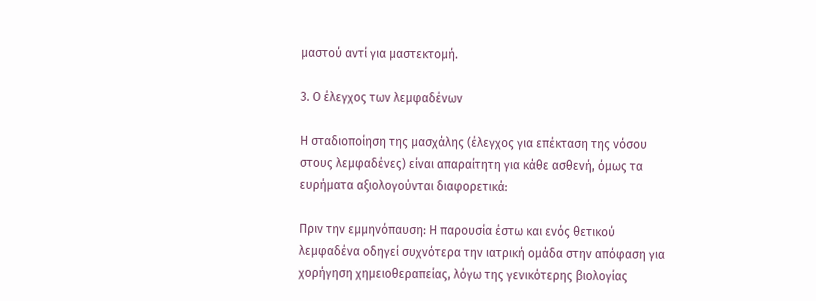μαστού αντί για μαστεκτομή.

3. Ο έλεγχος των λεμφαδένων

Η σταδιοποίηση της μασχάλης (έλεγχος για επέκταση της νόσου στους λεμφαδένες) είναι απαραίτητη για κάθε ασθενή, όμως τα ευρήματα αξιολογούνται διαφορετικά:

Πριν την εμμηνόπαυση: Η παρουσία έστω και ενός θετικού λεμφαδένα οδηγεί συχνότερα την ιατρική ομάδα στην απόφαση για χορήγηση χημειοθεραπείας, λόγω της γενικότερης βιολογίας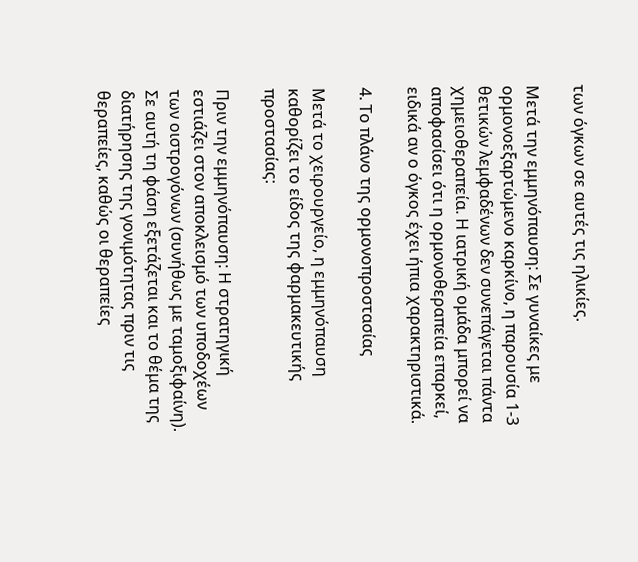των όγκων σε αυτές τις ηλικίες.

Μετά την εμμηνόπαυση: Σε γυναίκες με ορμονοεξαρτώμενο καρκίνο, η παρουσία 1-3 θετικών λεμφαδένων δεν συνεπάγεται πάντα χημειοθεραπεία. Η ιατρική ομάδα μπορεί να αποφασίσει ότι η ορμονοθεραπεία επαρκεί, ειδικά αν ο όγκος έχει ήπια χαρακτηριστικά.

4. Το πλάνο της ορμονοπροστασίας

Μετά το χειρουργείο, η εμμηνόπαυση καθορίζει το είδος της φαρμακευτικής προστασίας:

Πριν την εμμηνόπαυση: Η στρατηγική εστιάζει στον αποκλεισμό των υποδοχέων των οιστρογόνων (συνήθως με ταμοξιφαίνη). Σε αυτή τη φάση εξετάζεται και το θέμα της διατήρησης της γονιμότητας πριν τις θεραπείες, καθώς οι θεραπείες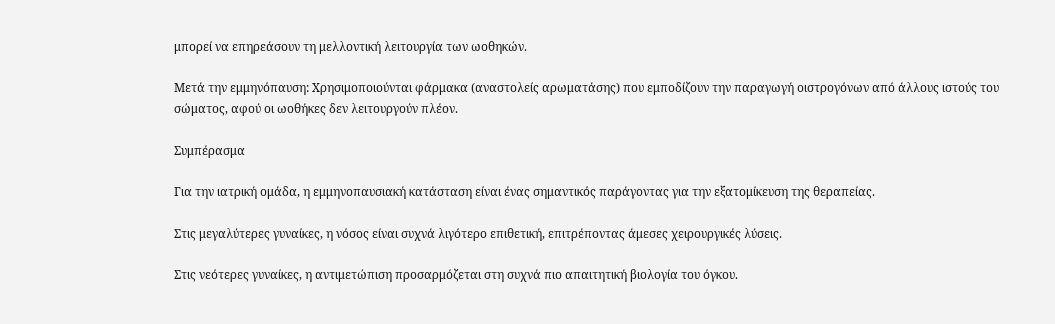μπορεί να επηρεάσουν τη μελλοντική λειτουργία των ωοθηκών.

Μετά την εμμηνόπαυση: Χρησιμοποιούνται φάρμακα (αναστολείς αρωματάσης) που εμποδίζουν την παραγωγή οιστρογόνων από άλλους ιστούς του σώματος, αφού οι ωοθήκες δεν λειτουργούν πλέον.

Συμπέρασμα

Για την ιατρική ομάδα, η εμμηνοπαυσιακή κατάσταση είναι ένας σημαντικός παράγοντας για την εξατομίκευση της θεραπείας.

Στις μεγαλύτερες γυναίκες, η νόσος είναι συχνά λιγότερο επιθετική, επιτρέποντας άμεσες χειρουργικές λύσεις.

Στις νεότερες γυναίκες, η αντιμετώπιση προσαρμόζεται στη συχνά πιο απαιτητική βιολογία του όγκου.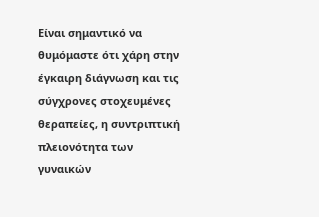Είναι σημαντικό να θυμόμαστε ότι χάρη στην έγκαιρη διάγνωση και τις σύγχρονες στοχευμένες θεραπείες, η συντριπτική πλειονότητα των γυναικών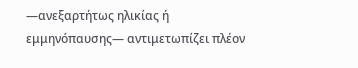—ανεξαρτήτως ηλικίας ή εμμηνόπαυσης— αντιμετωπίζει πλέον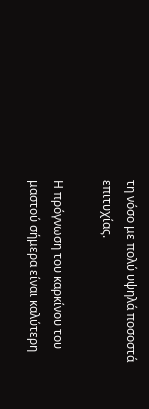τη νόσο με πολύ υψηλά ποσοστά επιτυχίας.

Η πρόγνωση του καρκίνου του μαστού σήμερα είναι καλύτερη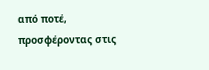από ποτέ, προσφέροντας στις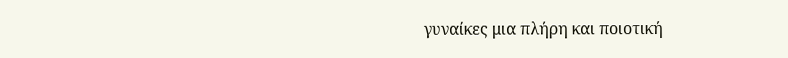γυναίκες μια πλήρη και ποιοτική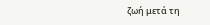ζωή μετά τη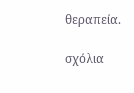θεραπεία.

σχόλια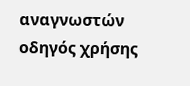αναγνωστών
oδηγός χρήσης